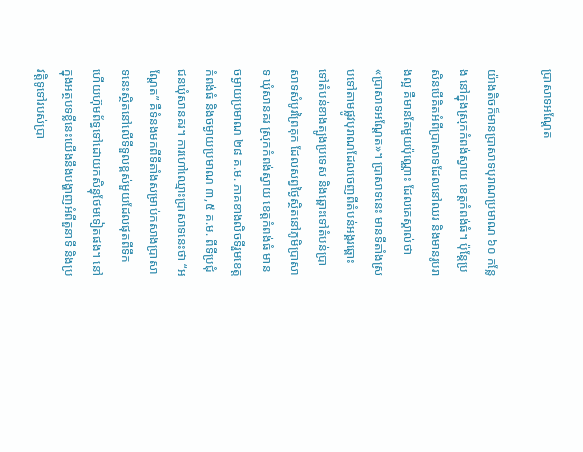ប្រាសាទអណ្តែត

យ៉ាងតិចក៏មានប្រាសាទបុរាណប្រមាណ ៦០ កន្លែង នៅក្នុងស្រុកកំពង់ស្វាយ ខេត្តកំពង់ធំ។ ប៉ុន្តែប្រសិនបើគិតអំពីប្រាសាទដែលនៅឈរ និងមានរូបរាងល្អ គឺមានតែមួយប៉ុណ្ណោះ ដែលគេស្គាល់ថា «ប្រាសាទអណ្តែត»។ ប្រាសាទនេះ មានទីតាំងស្របទៅតាមផ្លូវបុរាណដែលចេញពីតំបន់អង្គរឆ្ពោះទៅតំបន់ខាងត្បូងប្រទេស និងឆ្ពោះទៅតំបន់ប្រាសាទសំបូរព្រៃគុក ដែលសព្វថ្ងៃស្ថិតនៅភូមិប្រាសាទ ឃុំសានគរ ស្រុកកំពង់ស្វាយ ខេត្តកំពង់ធំ មានចម្ងាយប្រមាណ ២៨ គ.ម. ភាគខាងលិចទីរួមខេត្តកំពង់ធំ និងចម្ងាយប្រមាណ ៣,៥ គ.ម. ពីទីប្រជុំជនឃុំសានគរ។ ការហៅឈ្មោះប្រាសាទនេះថា “អណ្តែត” គឺទំនងមកពីទីតាំងសម្រាប់កសាងប្រាសាទនេះស្ថិតនៅលើទីទួលខ្ពស់មួយដែលផុតពីទឹក ហើយហ៊ុមព័ទ្ធទៅដោយកសិន្ធុថែមទៀតផង។ នៅក្នុងអត្ថបទខ្លីនេះយើងនឹងបង្ហាញអំពីតួនាទី និងប្រវត្តិទូទៅរបស់ប្រា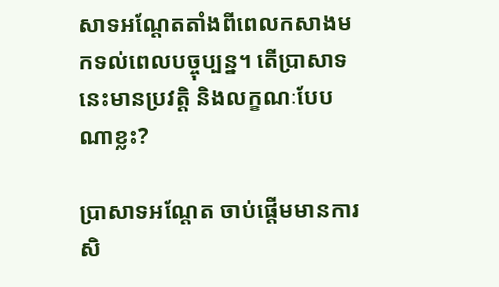សាទអណ្តែតតាំងពីពេលកសាងមកទល់ពេលបច្ចុប្បន្ន។ តើប្រាសាទនេះមានប្រវត្តិ និងលក្ខណៈបែបណាខ្លះ?

ប្រាសាទអណ្តែត ចាប់ផ្តើមមានការសិ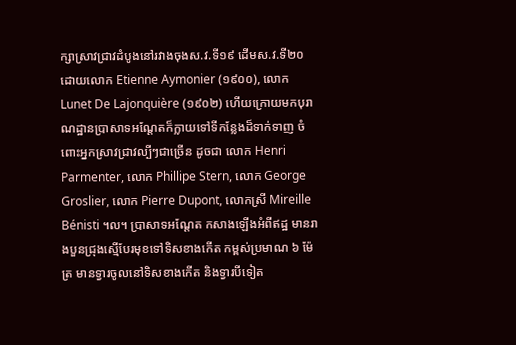ក្សាស្រាវជ្រាវដំបូងនៅរវាងចុងស.វ.ទី១៩ ដើមស.វ.ទី២០ ដោយលោក Etienne Aymonier (១៩០០), លោក Lunet De Lajonquière (១៩០២) ហើយក្រោយមកបុរាណដ្ឋានប្រាសាទអណ្តែតក៏ក្លាយទៅទីកន្លែងដ៏ទាក់ទាញ ចំពោះអ្នកស្រាវជ្រាវល្បីៗជាច្រើន ដូចជា លោក Henri Parmenter, លោក Phillipe Stern, លោក George Groslier, លោក Pierre Dupont, លោកស្រី Mireille Bénisti ។ល។ ប្រាសាទអណ្តែត កសាងឡើងអំពីឥដ្ឋ មានរាងបួនជ្រុងស្មើបែរមុខទៅទិសខាងកើត កម្ពស់ប្រមាណ ៦ ម៉ែត្រ មានទ្វារចូលនៅទិសខាងកើត និងទ្វារបីទៀត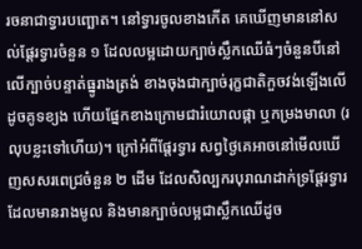រចនាជាទ្វារបញ្ឆោត។ នៅទ្វារចូលខាងកើត គេឃើញមាននៅសល់ផ្តែរទ្វារចំនួន ១ ដែលលម្អដោយក្បាច់ស្លឹកឈើធំៗចំនួនបីនៅលើក្បាច់បន្ទាត់ធ្នូរាងត្រង់ ខាងចុងជាក្បាច់រុក្ខជាតិកួចវង់ឡើងលើដូចគូទខ្យង ហើយផ្នែកខាងក្រោមជារំយោលផ្កា ឬកម្រងមាលា (រលុបខ្លះទៅហើយ)។ ក្រៅអំពីផ្តែរទ្វារ សព្វថ្ងៃគេអាចនៅមើលឃើញសសរពេជ្រចំនួន ២ ដើម ដែលសិល្បករបុរាណដាក់ទ្រផ្តែរទ្វារ ដែលមានរាងមូល និងមានក្បាច់លម្អជាស្លឹកឈើដូច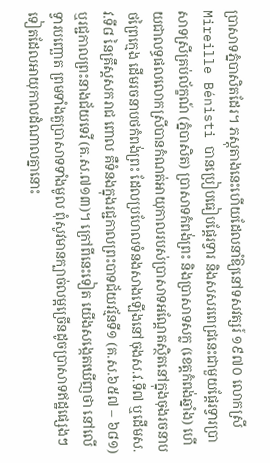ប្រាសាទភ្នំបាសិតដែរ។ ភស្តុតាងនេះហើយដែលនាំឱ្យនៅទសវត្សរ៍ ១៩៧០ លោកស្រី Mireille Bénisti បានប្រៀបធៀបផ្តែរទ្វារ និងសសរពេជ្រនេះជាមួយផ្តែរទ្វារប្រាសាទស្រីគ្រប់ល័ក្ខណ៍ (ភ្នំបាសិត) ប្រាសាទកំពង់ព្រះ និងប្រាសាទសក្ល (ខេត្តកំពង់ឆ្នាំង) ហើយជាលទ្ធផលលោកស្រីបានកំណត់អាយុកាលរបស់ប្រាសាទអណ្តែតស្ថិតនៅក្នុងចុងរចនាបថព្រៃក្មេង ដើមរចនាបថកំពង់ព្រះ ដែលប្រហែលទំនងសាងឡើងនៅចុងស.វ.ទី៧ ឬដើមស.វ.ទី៨ នៃគ្រឹស្តសករាជ ពោល គឺទំនងក្នុងរជ្ជកាលព្រះបាទជ័យវរ្ម័នទី១ (គ.ស.៦៥៧ – ៦៨១) ឬរជ្ជកាលព្រះនាងជ័យទេវី (គ.ស.៧១៣)។ ក្រៅពីនេះទៀត យើងសង្កេតឃើញថា នៅលើទ្វារបញ្ឆោត ព្រមទាំងតួប្រាសាទទាំងមូល ពុំសូវមានក្បាច់លម្អច្រើនដូចប្រាសាទឥដ្ឋផ្សេងៗទៀតដែលអាយុកាលដំណាលគ្នានោះ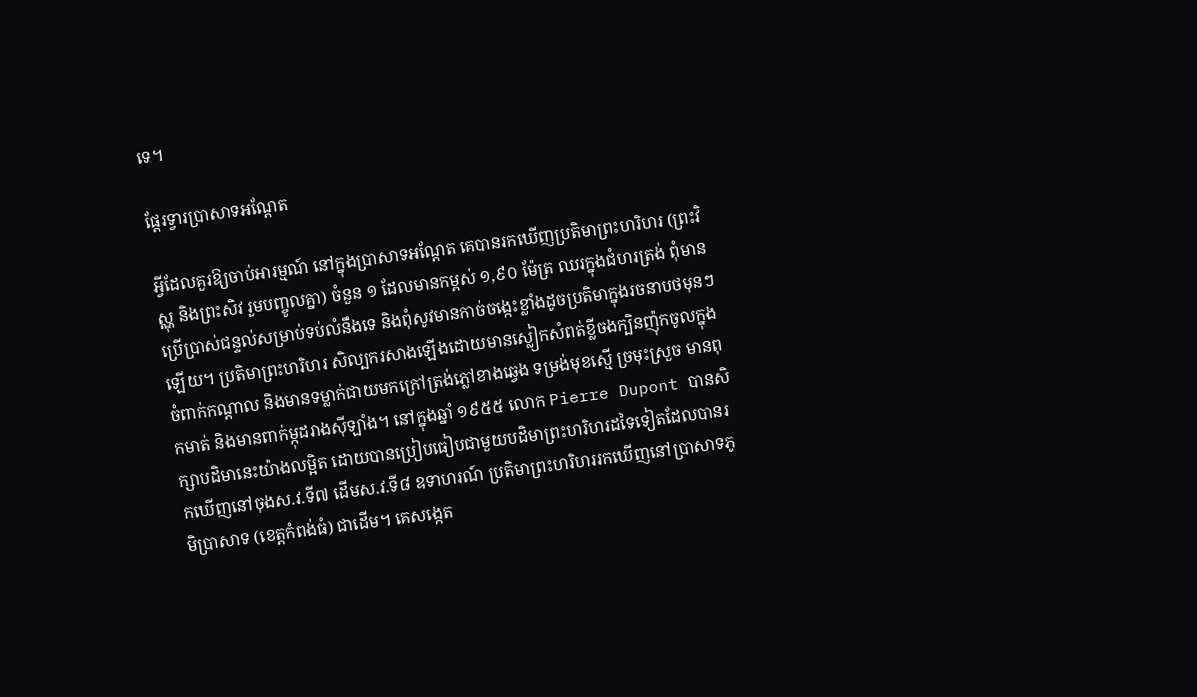ទេ។

ផ្តែរទ្វារប្រាសាទអណ្តែត

អ្វីដែលគួរឱ្យចាប់អារម្មណ៍ នៅក្នុងប្រាសាទអណ្តែត គេបានរកឃើញប្រតិមាព្រះហរិហរ (ព្រះវិស្ណុ និងព្រះសិវ រួមបញ្ចូលគ្នា) ចំនួន ១ ដែលមានកម្ពស់ ១,៩០ ម៉ែត្រ ឈរក្នុងជំហរត្រង់ ពុំមានប្រើប្រាស់ជន្ទល់សម្រាប់ទប់លំនឹងទេ និងពុំសូវមានកាច់ចង្កេះខ្លាំងដូចប្រតិមាក្នុងរចនាបថមុនៗឡើយ។ ប្រតិមាព្រះហរិហរ សិល្បករសាងឡើងដោយមានស្លៀកសំពត់ខ្លីចងក្បិនញ៉ុកចូលក្នុងចំពាក់កណ្តាល និងមានទម្លាក់ជាយមកក្រៅត្រង់ភ្លៅខាងឆ្វេង ទម្រង់មុខស្មើ ច្រមុះស្រួច មានពុកមាត់ និងមានពាក់ម្កុដរាងស៊ីឡាំង។ នៅក្នុងឆ្នាំ ១៩៥៥ លោក Pierre Dupont បានសិក្សាបដិមានេះយ៉ាងលម្អិត ដោយបានប្រៀបធៀបជាមួយបដិមាព្រះហរិហរដទៃទៀតដែលបានរកឃើញនៅចុងស.វ.ទី៧ ដើមស.វ.ទី៨ ឧទាហរណ៍ ប្រតិមាព្រះហរិហររកឃើញនៅប្រាសាទភូមិប្រាសាទ (ខេត្តកំពង់ធំ) ជាដើម។ គេសង្កេត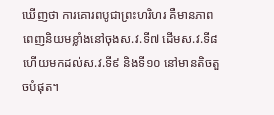ឃើញថា ការគោរពបូជាព្រះហរិហរ គឺមានភាពពេញនិយមខ្លាំងនៅចុងស.វ.ទី៧ ដើមស.វ.ទី៨ ហើយមកដល់ស.វ.ទី៩ និងទី១០ នៅមានតិចតួចបំផុត។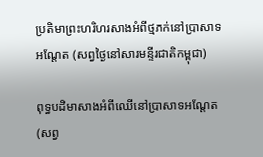ប្រតិមាព្រះហរិហរសាងអំពីថ្មភក់នៅប្រាសាទអណ្តែត (សព្វថ្ងៃនៅសារមន្ទីរជាតិកម្ពុជា)

ពុទ្ធបដិមាសាងអំពីឈើនៅប្រាសាទអណ្តែត (សព្វ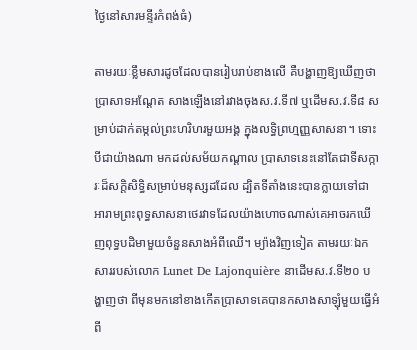ថ្ងៃនៅសារមន្ទីរកំពង់ធំ)

តាមរយៈខ្លឹមសារដូចដែលបានរៀបរាប់ខាងលើ គឺបង្ហាញឱ្យឃើញថាប្រាសាទអណ្តែត សាងឡើងនៅរវាងចុងស.វ.ទី៧ ឬដើមស.វ.ទី៨ សម្រាប់ដាក់តម្កល់ព្រះហរិហរមួយអង្គ ក្នុងលទ្ធិព្រហ្មញ្ញសាសនា។ ទោះបីជាយ៉ាងណា មកដល់សម័យកណ្តាល ប្រាសាទនេះនៅតែជាទីសក្ការៈដ៏សក្តិសិទ្ធិសម្រាប់មនុស្សដដែល ដ្បិតទីតាំងនេះបានក្លាយទៅជាអារាមព្រះពុទ្ធសាសនាថេរវាទដែលយ៉ាងហោចណាស់គេអាចរកឃើញពុទ្ធបដិមាមួយចំនួនសាងអំពីឈើ។ ម្យ៉ាងវិញទៀត តាមរយៈឯកសាររបស់លោក Lunet De Lajonquière នាដើមស.វ.ទី២០ បង្ហាញថា ពីមុនមកនៅខាងកើតប្រាសាទគេបានកសាងសាឡុំមួយធ្វើអំពី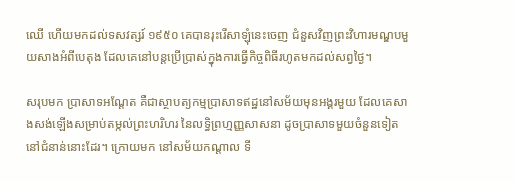ឈើ ហើយមកដល់ទសវត្សរ៍ ១៩៥០ គេបានរុះរើសាឡុំនេះចេញ ជំនួសវិញព្រះវិហារមណ្ឌបមួយសាងអំពីបេតុង ដែលគេនៅបន្តប្រើប្រាស់ក្នុងការធ្វើកិច្ចពិធីរហូតមកដល់សព្វថ្ងៃ។

សរុបមក ប្រាសាទអណ្តែត គឺជាស្ថាបត្យកម្មប្រាសាទឥដ្ឋនៅសម័យមុនអង្គរមួយ ដែលគេសាងសង់ឡើងសម្រាប់តម្កល់ព្រះហរិហរ នៃលទ្ធិព្រហ្មញ្ញសាសនា ដូចប្រាសាទមួយចំនួនទៀតនៅជំនាន់នោះដែរ។ ក្រោយមក នៅសម័យកណ្តាល ទី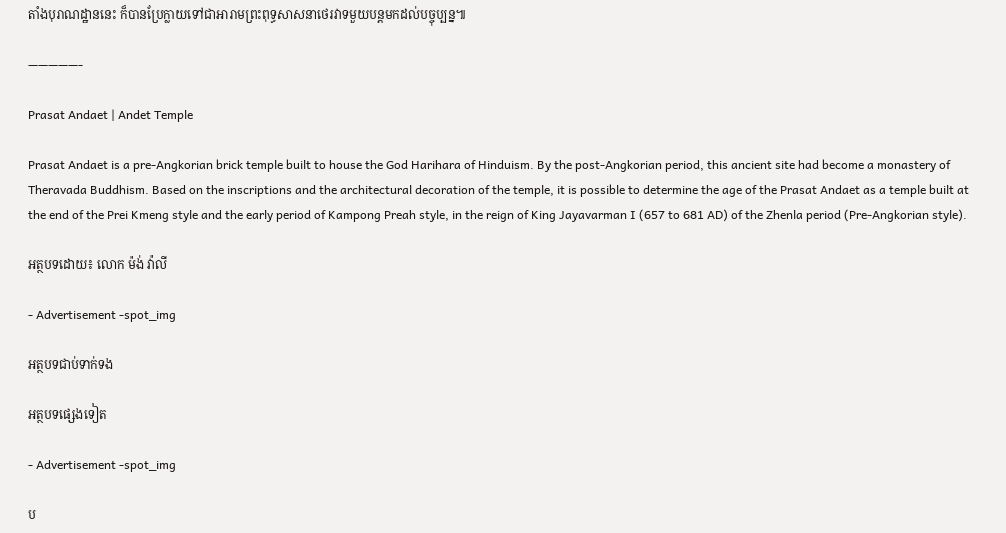តាំងបុរាណដ្ឋាននេះ ក៏បានប្រែក្លាយទៅជាអារាមព្រះពុទ្ធសាសនាថេរវាទមួយបន្តមកដល់បច្ចុប្បន្ន៕

—————-

Prasat Andaet | Andet Temple

Prasat Andaet is a pre-Angkorian brick temple built to house the God Harihara of Hinduism. By the post-Angkorian period, this ancient site had become a monastery of Theravada Buddhism. Based on the inscriptions and the architectural decoration of the temple, it is possible to determine the age of the Prasat Andaet as a temple built at the end of the Prei Kmeng style and the early period of Kampong Preah style, in the reign of King Jayavarman I (657 to 681 AD) of the Zhenla period (Pre-Angkorian style).

អត្ថបទដោយ៖ លោក ម៉ង់ វ៉ាលី

- Advertisement -spot_img

អត្ថបទជាប់ទាក់ទង

អត្ថបទផ្សេងទៀត

- Advertisement -spot_img

ប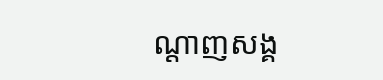ណ្ដាញសង្គ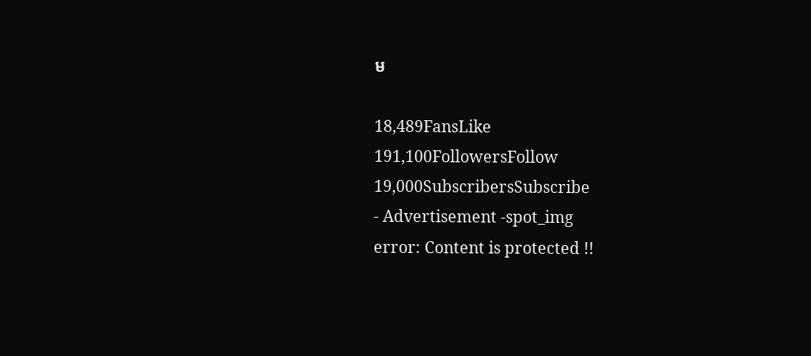ម

18,489FansLike
191,100FollowersFollow
19,000SubscribersSubscribe
- Advertisement -spot_img
error: Content is protected !!